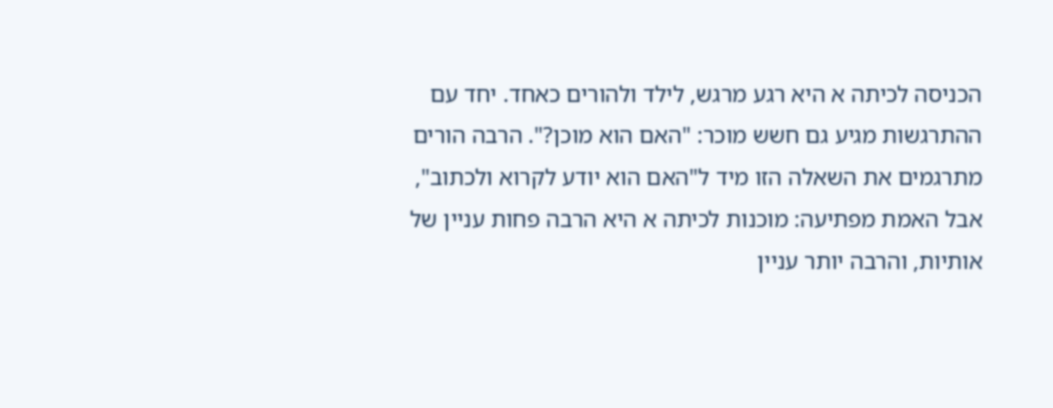הכניסה לכיתה א היא רגע מרגש, לילד ולהורים כאחד. יחד עם ההתרגשות מגיע גם חשש מוכר: "האם הוא מוכן?". הרבה הורים מתרגמים את השאלה הזו מיד ל"האם הוא יודע לקרוא ולכתוב", אבל האמת מפתיעה: מוכנות לכיתה א היא הרבה פחות עניין של אותיות, והרבה יותר עניין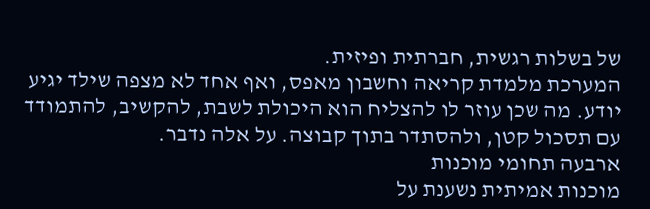של בשלות רגשית, חברתית ופיזית.
המערכת מלמדת קריאה וחשבון מאפס, ואף אחד לא מצפה שילד יגיע יודע. מה שכן עוזר לו להצליח הוא היכולת לשבת, להקשיב, להתמודד עם תסכול קטן, ולהסתדר בתוך קבוצה. על אלה נדבר.
ארבעה תחומי מוכנות
מוכנות אמיתית נשענת על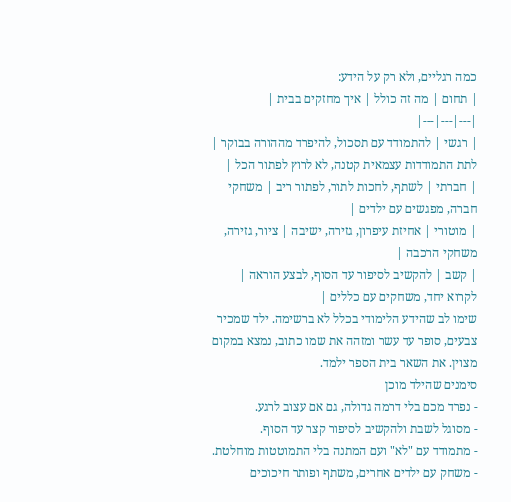כמה רגליים, ולא רק על הידע:
| תחום | מה זה כולל | איך מחזקים בבית |
|---|---|---|
| רגשי | להתמודד עם תסכול, להיפרד מההורה בבוקר | לתת התמודדות עצמאית קטנה, לא לרוץ לפתור הכל |
| חברתי | לשתף, לחכות לתור, לפתור ריב | משחקי חברה, מפגשים עם ילדים |
| מוטורי | אחיזת עיפרון, גזירה, ישיבה | ציור, גזירה, משחקי הרכבה |
| קשב | להקשיב לסיפור עד הסוף, לבצע הוראה | לקרוא יחד, משחקים עם כללים |
שימו לב שהידע הלימודי בכלל לא ברשימה. ילד שמכיר צבעים, סופר עד עשר ומזהה את שמו כתוב, נמצא במקום מצוין. את השאר בית הספר ילמד.
סימנים שהילד מוכן
- נפרד מכם בלי דרמה גדולה, גם אם עצוב לרגע.
- מסוגל לשבת ולהקשיב לסיפור קצר עד הסוף.
- מתמודד עם "לא" ועם המתנה בלי התמוטטות מוחלטת.
- משחק עם ילדים אחרים, משתף ופותר חיכוכים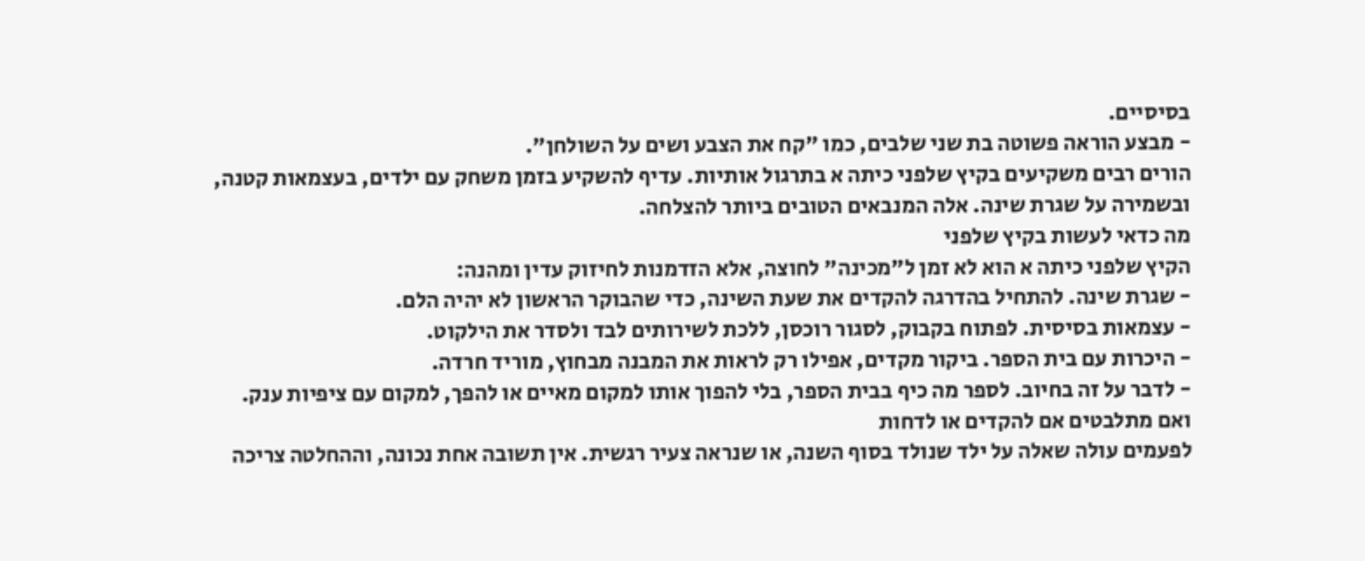בסיסיים.
- מבצע הוראה פשוטה בת שני שלבים, כמו "קח את הצבע ושים על השולחן".
הורים רבים משקיעים בקיץ שלפני כיתה א בתרגול אותיות. עדיף להשקיע בזמן משחק עם ילדים, בעצמאות קטנה, ובשמירה על שגרת שינה. אלה המנבאים הטובים ביותר להצלחה.
מה כדאי לעשות בקיץ שלפני
הקיץ שלפני כיתה א הוא לא זמן ל"מכינה" לחוצה, אלא הזדמנות לחיזוק עדין ומהנה:
- שגרת שינה. להתחיל בהדרגה להקדים את שעת השינה, כדי שהבוקר הראשון לא יהיה הלם.
- עצמאות בסיסית. לפתוח בקבוק, לסגור רוכסן, ללכת לשירותים לבד ולסדר את הילקוט.
- היכרות עם בית הספר. ביקור מקדים, אפילו רק לראות את המבנה מבחוץ, מוריד חרדה.
- לדבר על זה בחיוב. לספר מה כיף בבית הספר, בלי להפוך אותו למקום מאיים או להפך, למקום עם ציפיות ענק.
ואם מתלבטים אם להקדים או לדחות
לפעמים עולה שאלה על ילד שנולד בסוף השנה, או שנראה צעיר רגשית. אין תשובה אחת נכונה, וההחלטה צריכה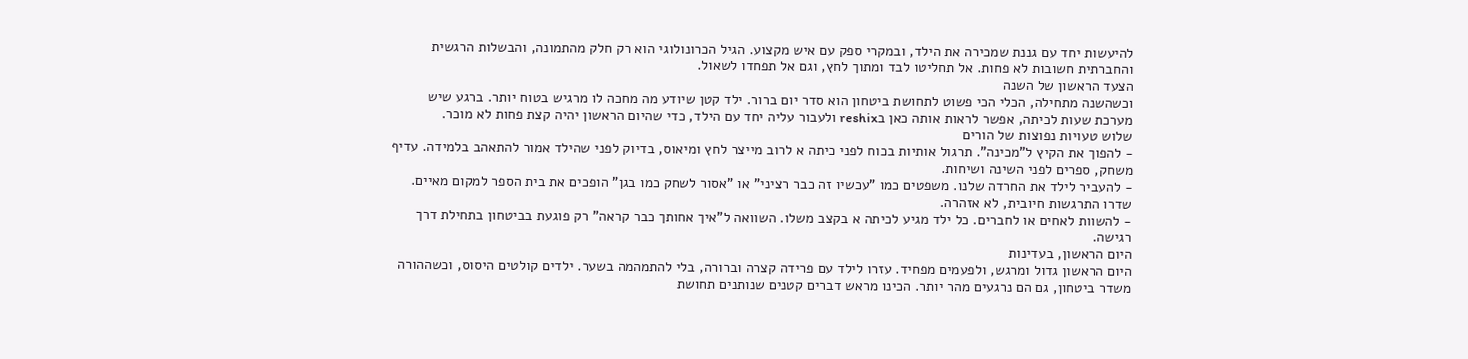להיעשות יחד עם גננת שמכירה את הילד, ובמקרי ספק עם איש מקצוע. הגיל הכרונולוגי הוא רק חלק מהתמונה, והבשלות הרגשית והחברתית חשובות לא פחות. אל תחליטו לבד ומתוך לחץ, וגם אל תפחדו לשאול.
הצעד הראשון של השנה
וכשהשנה מתחילה, הכלי הכי פשוט לתחושת ביטחון הוא סדר יום ברור. ילד קטן שיודע מה מחכה לו מרגיש בטוח יותר. ברגע שיש מערכת שעות לכיתה, אפשר לראות אותה כאן בreshix ולעבור עליה יחד עם הילד, כדי שהיום הראשון יהיה קצת פחות לא מוכר.
שלוש טעויות נפוצות של הורים
- להפוך את הקיץ ל"מכינה". תרגול אותיות בכוח לפני כיתה א לרוב מייצר לחץ ומיאוס, בדיוק לפני שהילד אמור להתאהב בלמידה. עדיף משחק, ספרים לפני השינה ושיחות.
- להעביר לילד את החרדה שלנו. משפטים כמו "עכשיו זה כבר רציני" או "אסור לשחק כמו בגן" הופכים את בית הספר למקום מאיים. שדרו התרגשות חיובית, לא אזהרה.
- להשוות לאחים או לחברים. כל ילד מגיע לכיתה א בקצב משלו. השוואה ל"איך אחותך כבר קראה" רק פוגעת בביטחון בתחילת דרך רגישה.
היום הראשון, בעדינות
היום הראשון גדול ומרגש, ולפעמים מפחיד. עזרו לילד עם פרידה קצרה וברורה, בלי להתמהמה בשער. ילדים קולטים היסוס, וכשההורה משדר ביטחון, גם הם נרגעים מהר יותר. הכינו מראש דברים קטנים שנותנים תחושת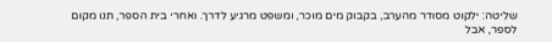שליטה: ילקוט מסודר מהערב, בקבוק מים מוכר, ומשפט מרגיע לדרך. ואחרי בית הספר, תנו מקום לספר, אבל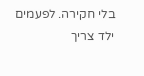בלי חקירה. לפעמים ילד צריך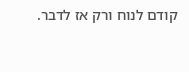קודם לנוח ורק אז לדבר.